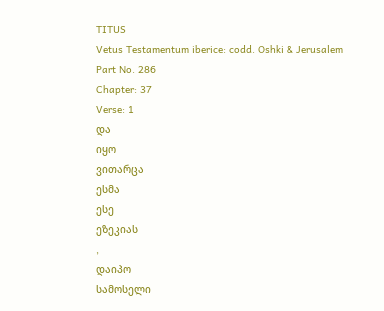TITUS
Vetus Testamentum iberice: codd. Oshki & Jerusalem
Part No. 286
Chapter: 37
Verse: 1
და
იყო
ვითარცა
ესმა
ესე
ეზეკიას
,
დაიპო
სამოსელი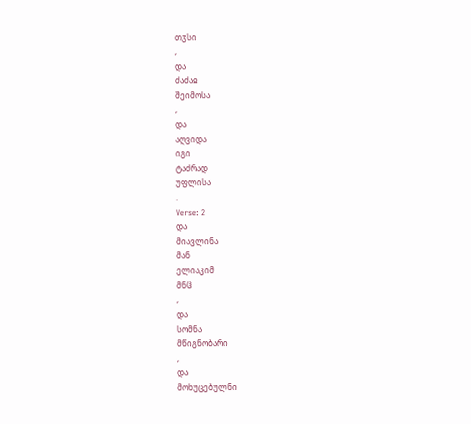თჳსი
,
და
ძაძაჲ
შეიმოსა
,
და
აღვიდა
იგი
ტაძრად
უფლისა
.
Verse: 2
და
მიავლინა
მან
ელიაკიმ
მნჱ
,
და
სომნა
მწიგნობარი
,
და
მოხუცებულნი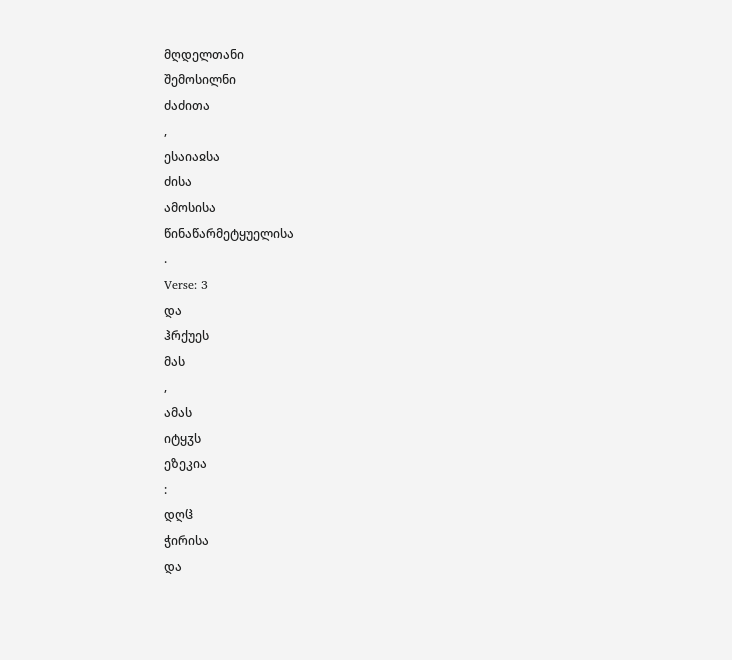მღდელთანი
შემოსილნი
ძაძითა
,
ესაიაჲსა
ძისა
ამოსისა
წინაწარმეტყუელისა
.
Verse: 3
და
ჰრქუეს
მას
,
ამას
იტყჳს
ეზეკია
:
დღჱ
ჭირისა
და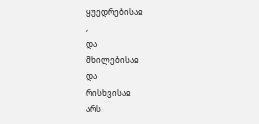ყუედრებისაჲ
,
და
მხილებისაჲ
და
რისხვისაჲ
არს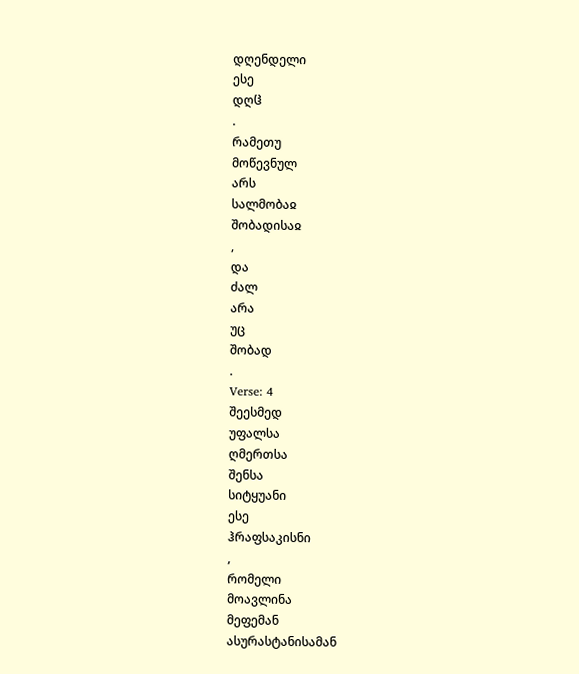დღენდელი
ესე
დღჱ
.
რამეთუ
მოწევნულ
არს
სალმობაჲ
შობადისაჲ
,
და
ძალ
არა
უც
შობად
.
Verse: 4
შეესმედ
უფალსა
ღმერთსა
შენსა
სიტყუანი
ესე
ჰრაფსაკისნი
,
რომელი
მოავლინა
მეფემან
ასურასტანისამან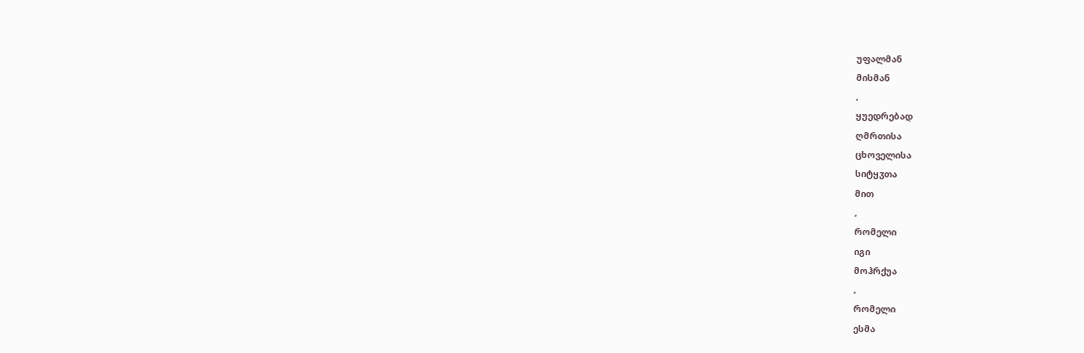უფალმან
მისმან
,
ყუედრებად
ღმრთისა
ცხოველისა
სიტყჳთა
მით
,
რომელი
იგი
მოჰრქუა
,
რომელი
ესმა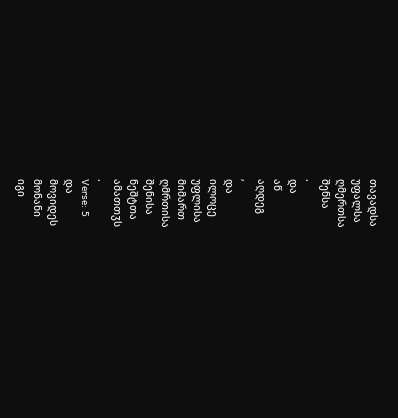თავადსა
უფალსა
ღმერთსა
შენსა
.
და
აწ
აღდეგ
,
და
ილოცე
უფლისა
მიმართ
ღმრთისა
შენისა
ნეშტთა
ამათთჳს
.
Verse: 5
და
მოვიდეს
მონანი
იგი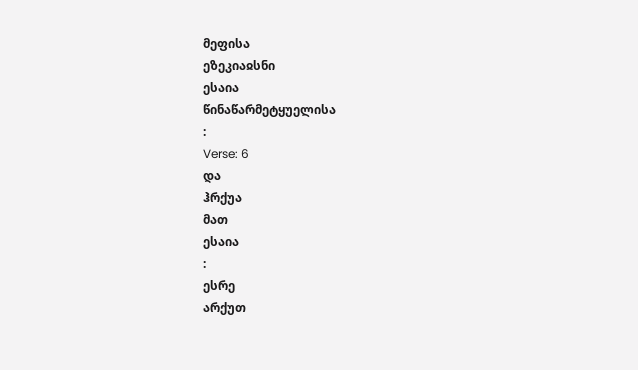მეფისა
ეზეკიაჲსნი
ესაია
წინაწარმეტყუელისა
:
Verse: 6
და
ჰრქუა
მათ
ესაია
:
ესრე
არქუთ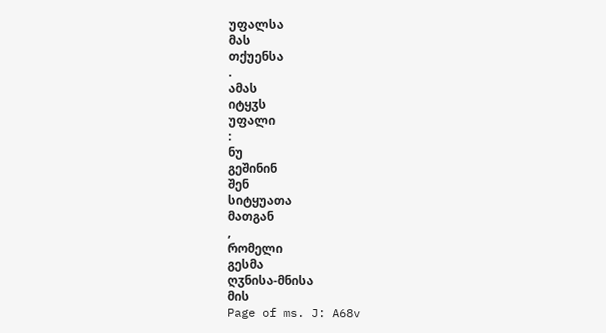უფალსა
მას
თქუენსა
.
ამას
იტყჳს
უფალი
:
ნუ
გეშინინ
შენ
სიტყუათა
მათგან
,
რომელი
გესმა
ღჳნისა-მნისა
მის
Page of ms. J: A68v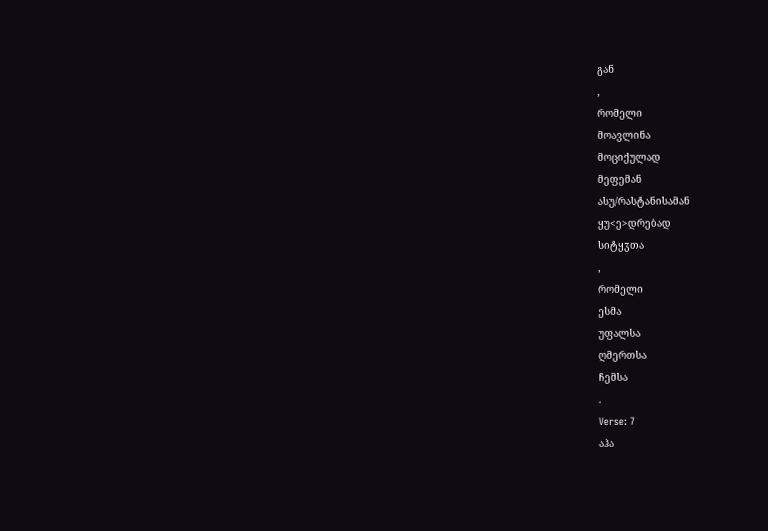გან
,
რომელი
მოავლინა
მოციქულად
მეფემან
ასუ/რასტანისამან
ყუ<ე>დრებად
სიტყჳთა
,
რომელი
ესმა
უფალსა
ღმერთსა
ჩემსა
.
Verse: 7
აჰა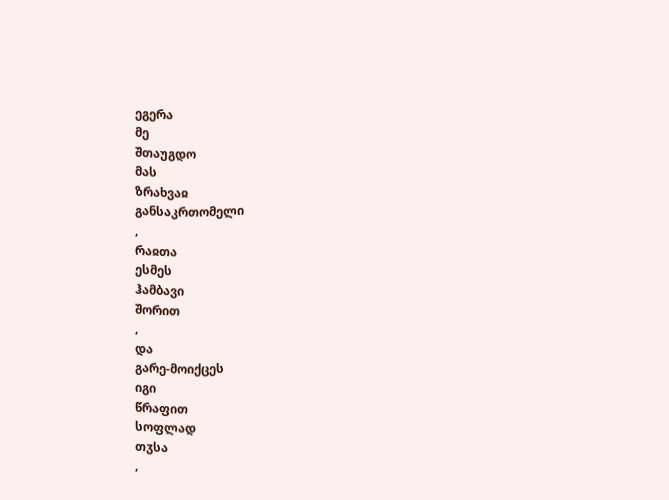ეგერა
მე
შთაუგდო
მას
ზრახვაჲ
განსაკრთომელი
,
რაჲთა
ესმეს
ჰამბავი
შორით
,
და
გარე-მოიქცეს
იგი
წრაფით
სოფლად
თჳსა
,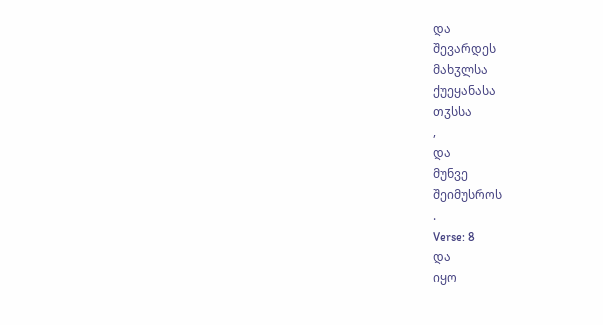და
შევარდეს
მახჳლსა
ქუეყანასა
თჳსსა
,
და
მუნვე
შეიმუსროს
.
Verse: 8
და
იყო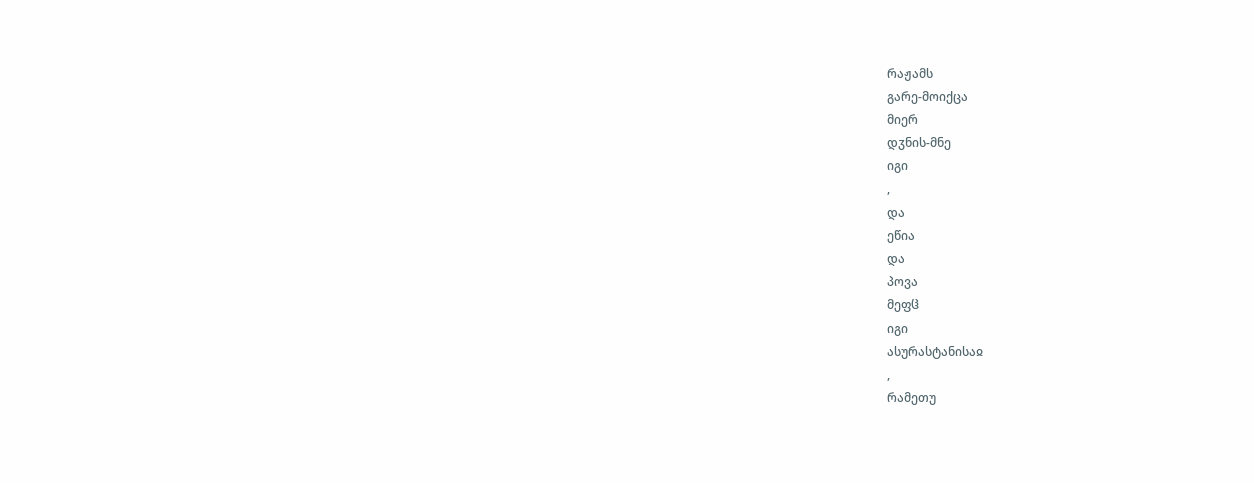რაჟამს
გარე-მოიქცა
მიერ
დჳნის-მნე
იგი
,
და
ეწია
და
პოვა
მეფჱ
იგი
ასურასტანისაჲ
,
რამეთუ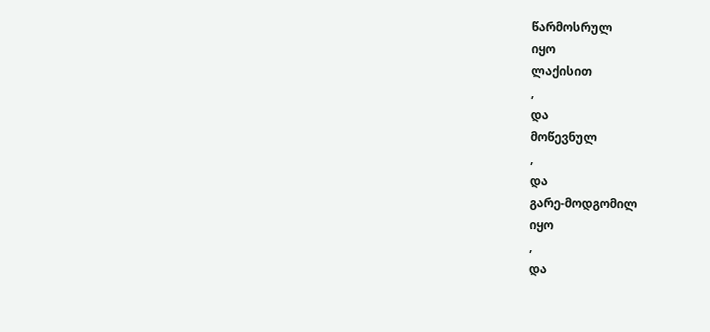წარმოსრულ
იყო
ლაქისით
,
და
მოწევნულ
,
და
გარე-მოდგომილ
იყო
,
და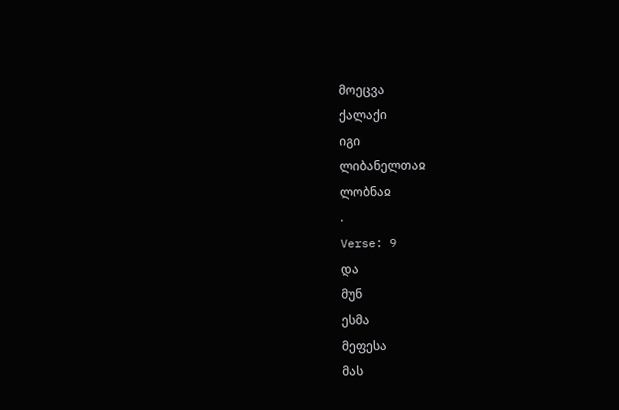მოეცვა
ქალაქი
იგი
ლიბანელთაჲ
ლობნაჲ
.
Verse: 9
და
მუნ
ესმა
მეფესა
მას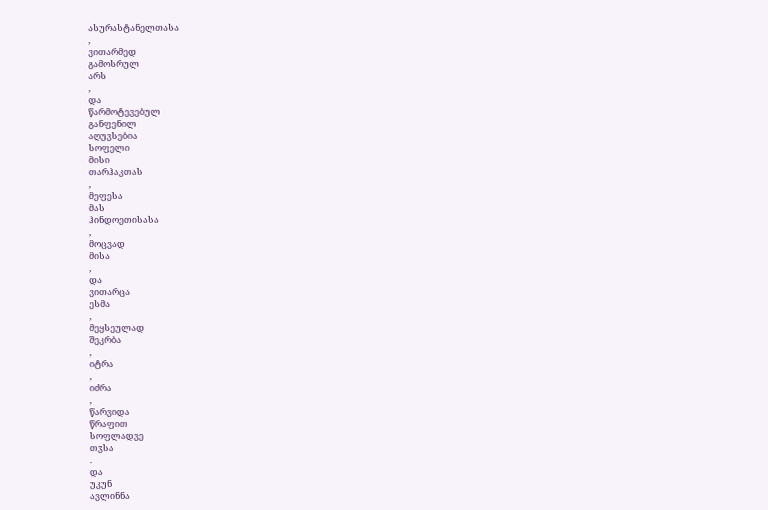ასურასტანელთასა
,
ვითარმედ
გამოსრულ
არს
,
და
წარმოტევებულ
განფენილ
აღუვსებია
სოფელი
მისი
თარჰაკთას
,
მეფესა
მას
ჰინდოეთისასა
,
მოცვად
მისა
,
და
ვითარცა
ესმა
,
მეყსეულად
შეკრბა
,
იტრა
,
იძრა
,
წარვიდა
წრაფით
სოფლადვე
თჳსა
.
და
უკუნ
ავლინნა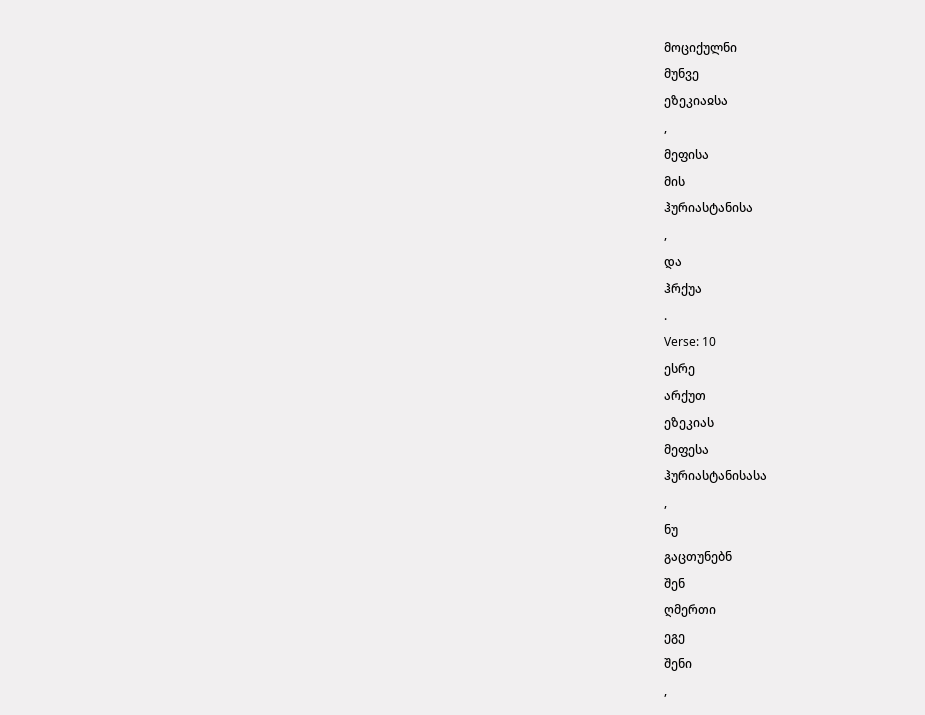მოციქულნი
მუნვე
ეზეკიაჲსა
,
მეფისა
მის
ჰურიასტანისა
,
და
ჰრქუა
.
Verse: 10
ესრე
არქუთ
ეზეკიას
მეფესა
ჰურიასტანისასა
,
ნუ
გაცთუნებნ
შენ
ღმერთი
ეგე
შენი
,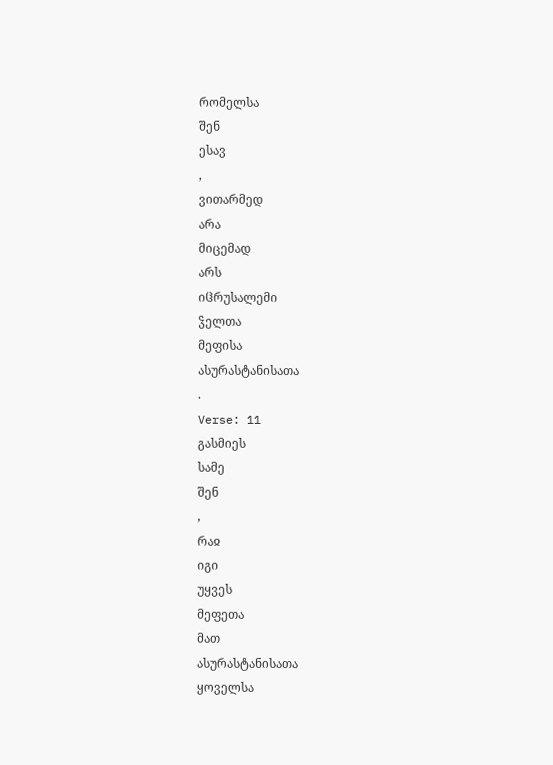რომელსა
შენ
ესავ
,
ვითარმედ
არა
მიცემად
არს
იჱრუსალემი
ჴელთა
მეფისა
ასურასტანისათა
.
Verse: 11
გასმიეს
სამე
შენ
,
რაჲ
იგი
უყვეს
მეფეთა
მათ
ასურასტანისათა
ყოველსა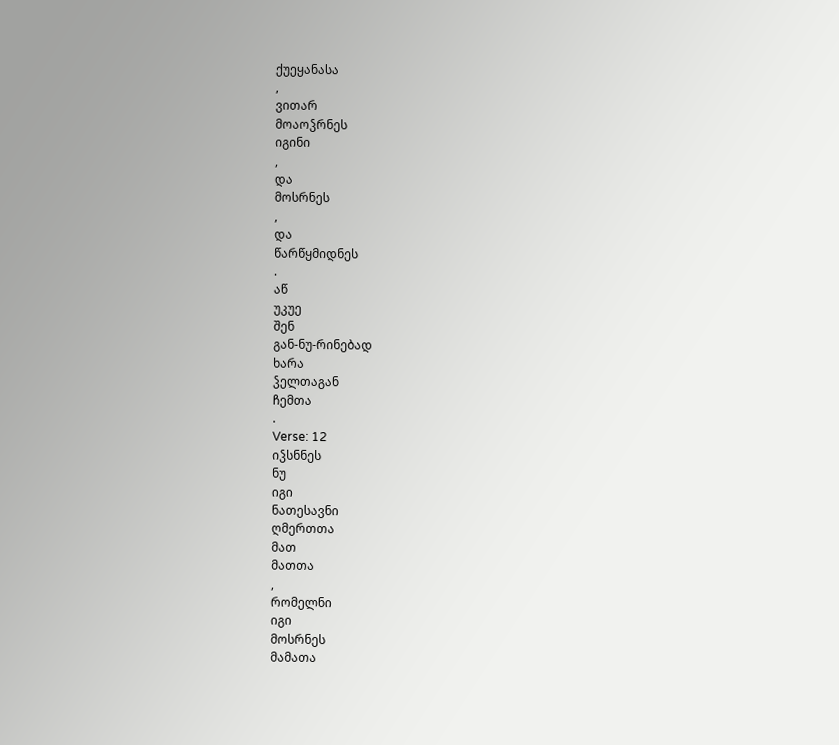ქუეყანასა
,
ვითარ
მოაოჴრნეს
იგინი
,
და
მოსრნეს
,
და
წარწყმიდნეს
.
აწ
უკუე
შენ
გან-ნუ-რინებად
ხარა
ჴელთაგან
ჩემთა
.
Verse: 12
იჴსნნეს
ნუ
იგი
ნათესავნი
ღმერთთა
მათ
მათთა
,
რომელნი
იგი
მოსრნეს
მამათა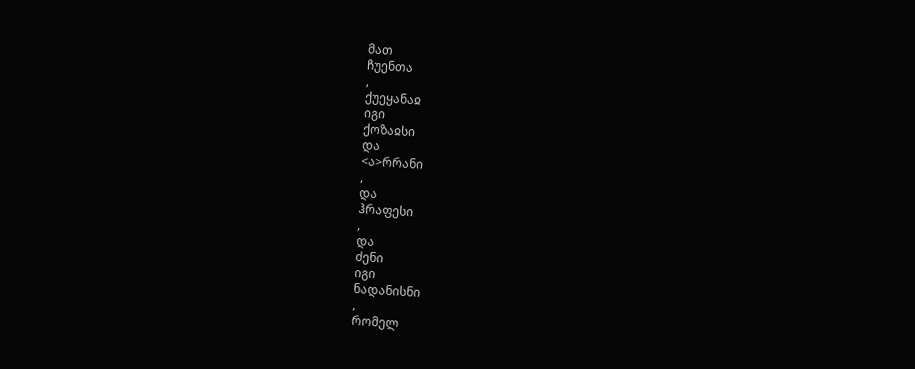მათ
ჩუენთა
,
ქუეყანაჲ
იგი
ქოზაჲსი
და
<ა>რრანი
,
და
ჰრაფესი
,
და
ძენი
იგი
ნადანისნი
,
რომელ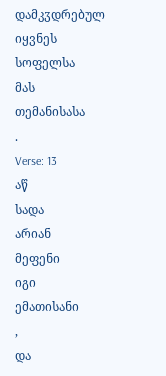დამკჳდრებულ
იყვნეს
სოფელსა
მას
თემანისასა
.
Verse: 13
აწ
სადა
არიან
მეფენი
იგი
ემათისანი
,
და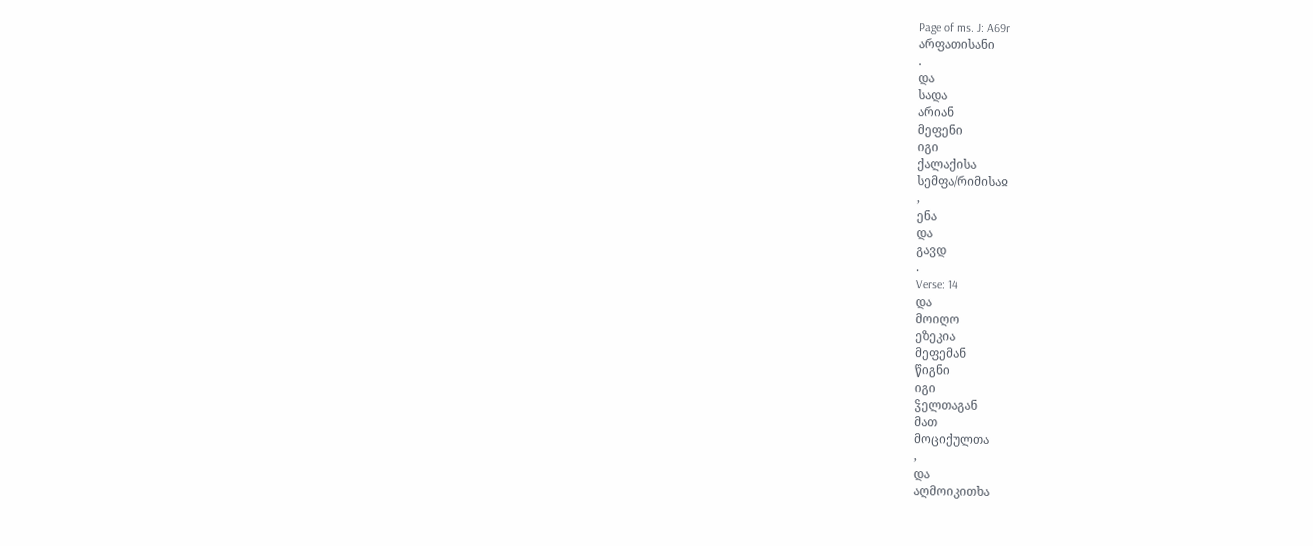Page of ms. J: A69r
არფათისანი
.
და
სადა
არიან
მეფენი
იგი
ქალაქისა
სემფა/რიმისაჲ
,
ენა
და
გავდ
.
Verse: 14
და
მოიღო
ეზეკია
მეფემან
წიგნი
იგი
ჴელთაგან
მათ
მოციქულთა
,
და
აღმოიკითხა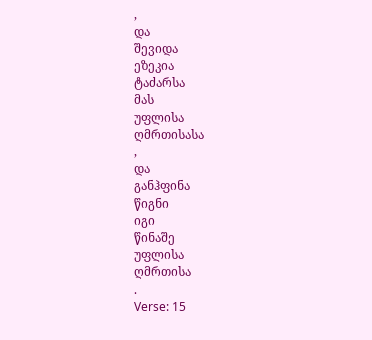,
და
შევიდა
ეზეკია
ტაძარსა
მას
უფლისა
ღმრთისასა
,
და
განჰფინა
წიგნი
იგი
წინაშე
უფლისა
ღმრთისა
.
Verse: 15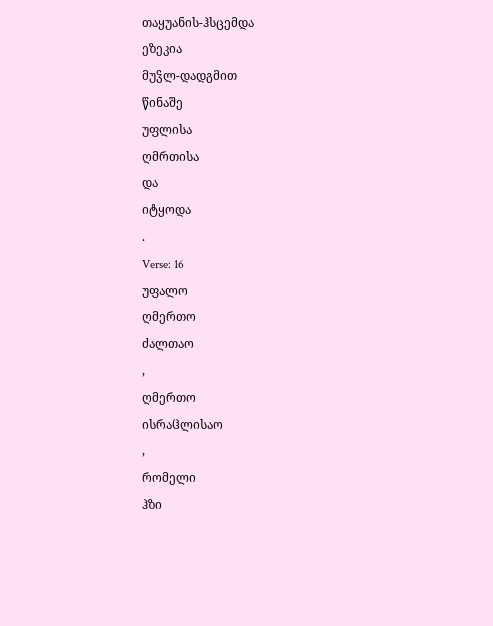თაყუანის-ჰსცემდა
ეზეკია
მუჴლ-დადგმით
წინაშე
უფლისა
ღმრთისა
და
იტყოდა
.
Verse: 16
უფალო
ღმერთო
ძალთაო
,
ღმერთო
ისრაჱლისაო
,
რომელი
ჰზი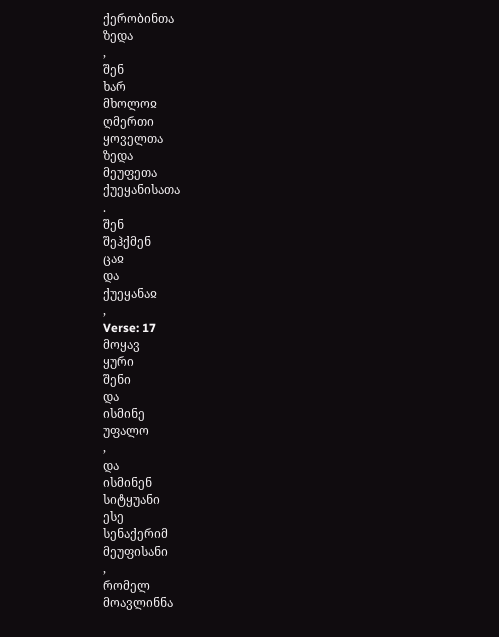ქერობინთა
ზედა
,
შენ
ხარ
მხოლოჲ
ღმერთი
ყოველთა
ზედა
მეუფეთა
ქუეყანისათა
.
შენ
შეჰქმენ
ცაჲ
და
ქუეყანაჲ
,
Verse: 17
მოყავ
ყური
შენი
და
ისმინე
უფალო
,
და
ისმინენ
სიტყუანი
ესე
სენაქერიმ
მეუფისანი
,
რომელ
მოავლინნა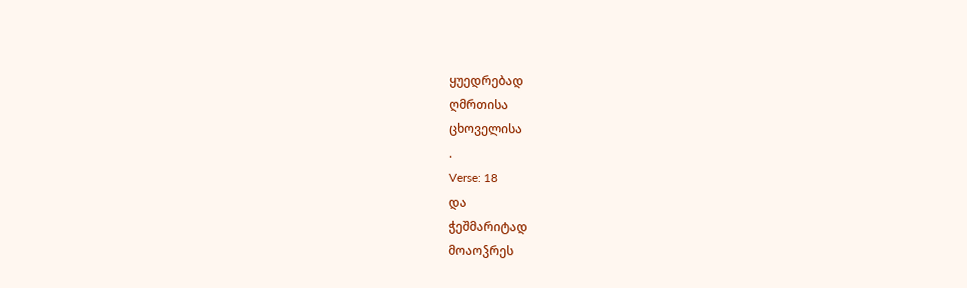ყუედრებად
ღმრთისა
ცხოველისა
.
Verse: 18
და
ჭეშმარიტად
მოაოჴრეს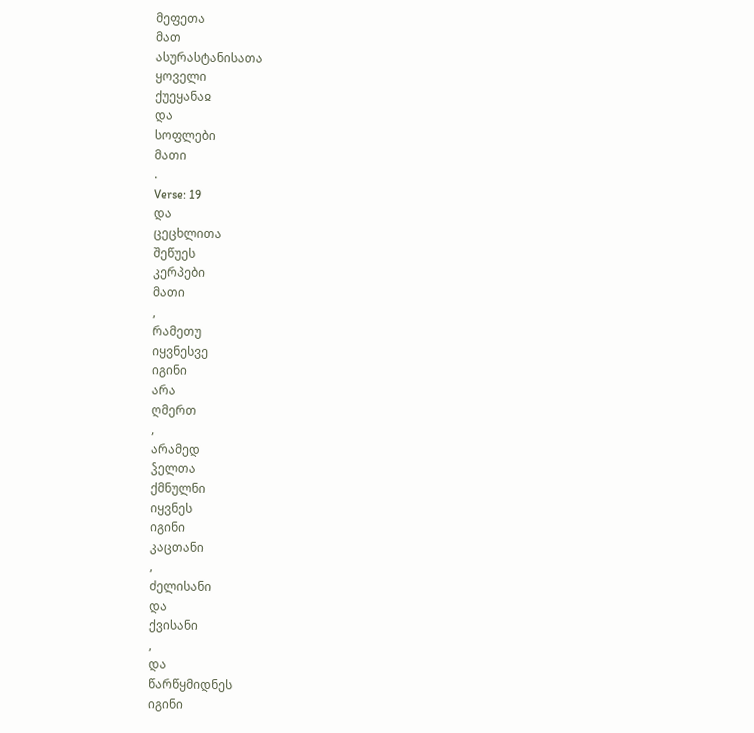მეფეთა
მათ
ასურასტანისათა
ყოველი
ქუეყანაჲ
და
სოფლები
მათი
.
Verse: 19
და
ცეცხლითა
შეწუეს
კერპები
მათი
,
რამეთუ
იყვნესვე
იგინი
არა
ღმერთ
,
არამედ
ჴელთა
ქმნულნი
იყვნეს
იგინი
კაცთანი
,
ძელისანი
და
ქვისანი
,
და
წარწყმიდნეს
იგინი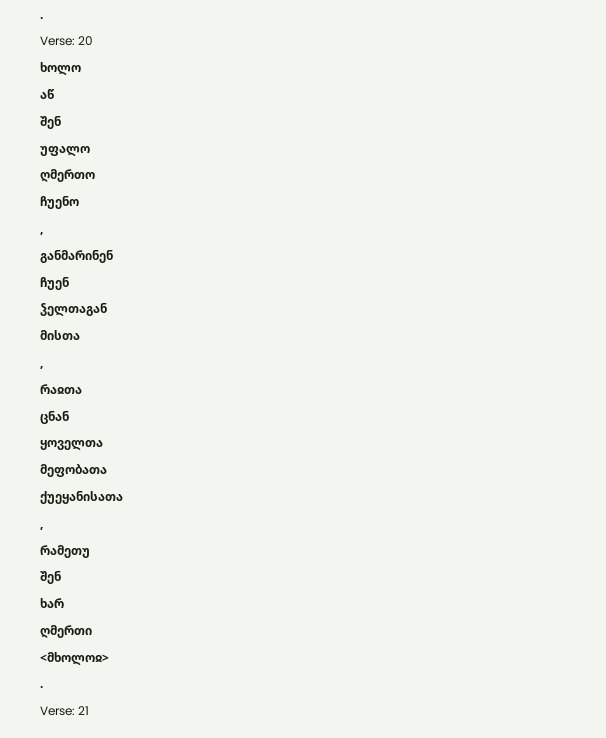.
Verse: 20
ხოლო
აწ
შენ
უფალო
ღმერთო
ჩუენო
,
განმარინენ
ჩუენ
ჴელთაგან
მისთა
,
რაჲთა
ცნან
ყოველთა
მეფობათა
ქუეყანისათა
,
რამეთუ
შენ
ხარ
ღმერთი
<მხოლოჲ>
.
Verse: 21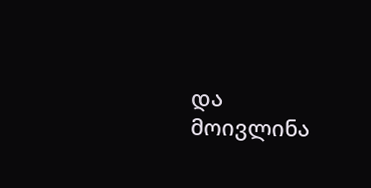და
მოივლინა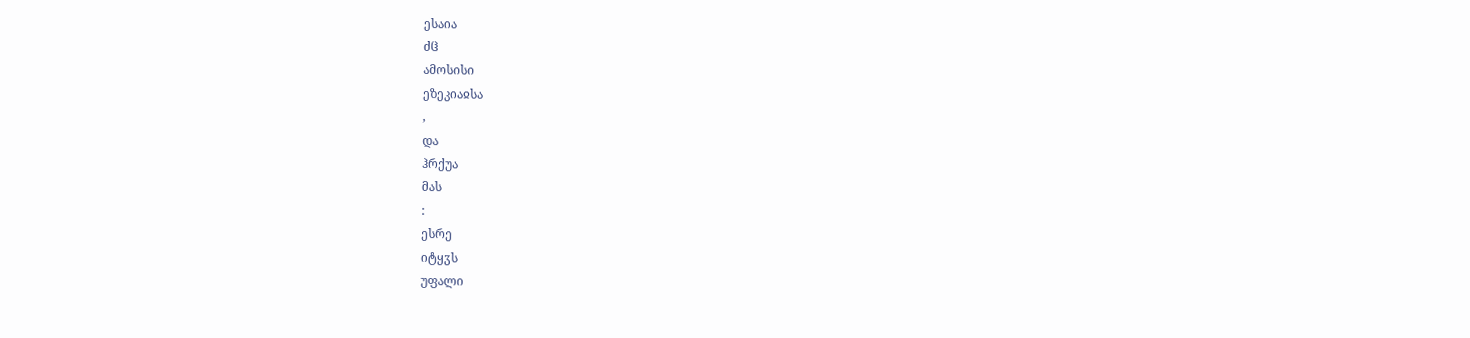ესაია
ძჱ
ამოსისი
ეზეკიაჲსა
,
და
ჰრქუა
მას
:
ესრე
იტყჳს
უფალი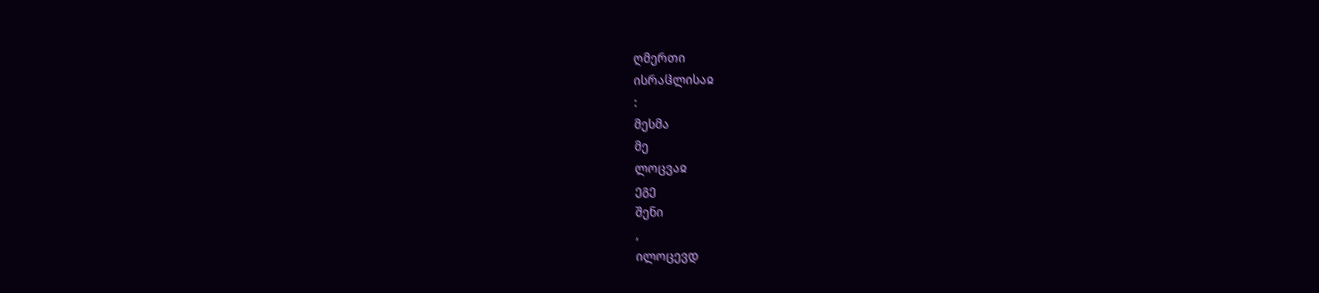ღმერთი
ისრაჱლისაჲ
:
მესმა
მე
ლოცვაჲ
ეგე
შენი
,
ილოცევდ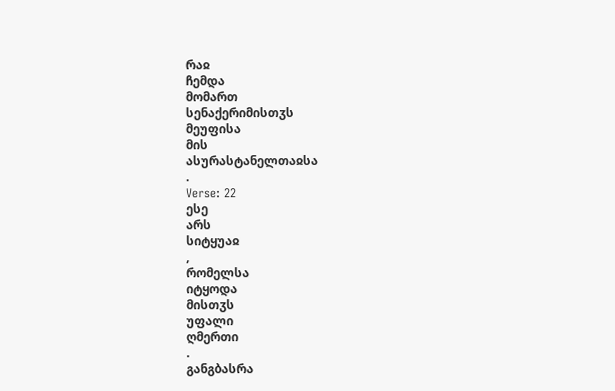რაჲ
ჩემდა
მომართ
სენაქერიმისთჳს
მეუფისა
მის
ასურასტანელთაჲსა
.
Verse: 22
ესე
არს
სიტყუაჲ
,
რომელსა
იტყოდა
მისთჳს
უფალი
ღმერთი
.
განგბასრა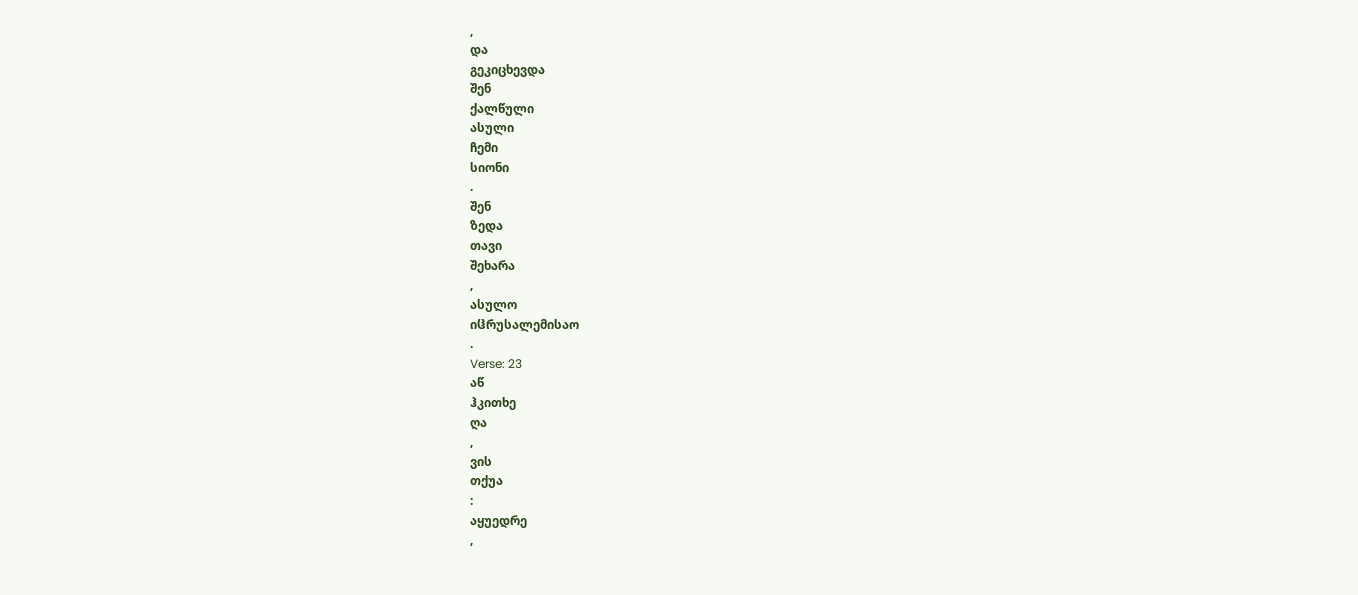,
და
გეკიცხევდა
შენ
ქალწული
ასული
ჩემი
სიონი
.
შენ
ზედა
თავი
შეხარა
,
ასულო
იჱრუსალემისაო
.
Verse: 23
აწ
ჰკითხე
ღა
,
ვის
თქუა
:
აყუედრე
,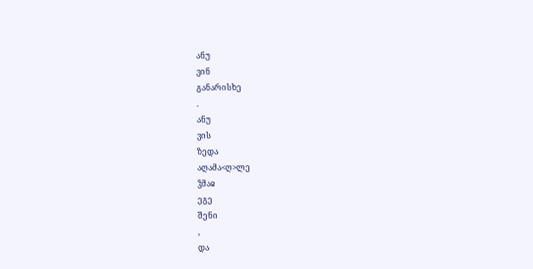ანუ
ვინ
განარისხე
.
ანუ
ვის
ზედა
აღამა<ღ>ლე
ჴმაჲ
ეგე
შენი
,
და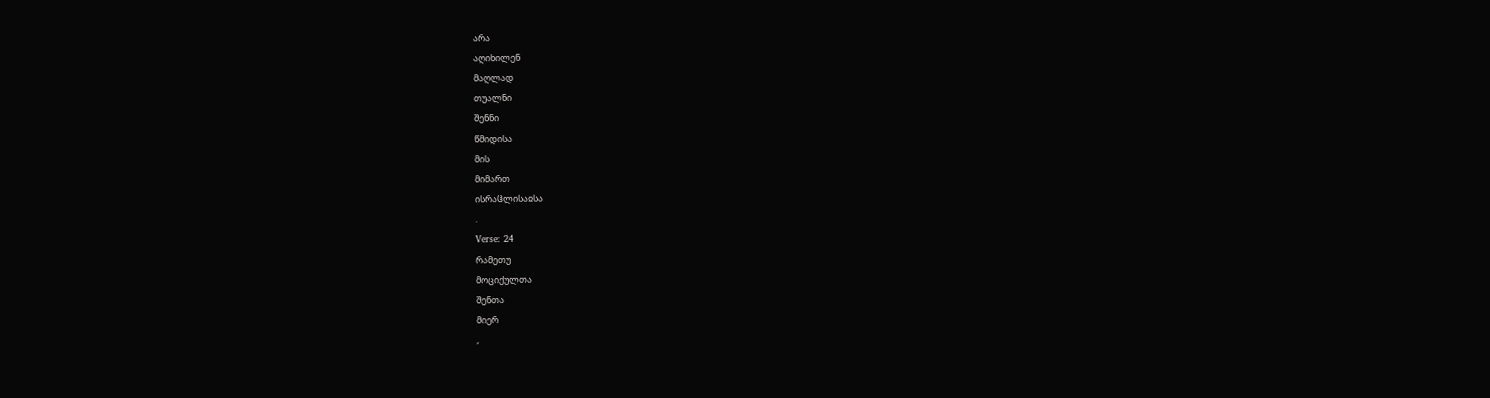არა
აღიხილენ
მაღლად
თუალნი
შენნი
წმიდისა
მის
მიმართ
ისრაჱლისაჲსა
.
Verse: 24
რამეთუ
მოციქულთა
შენთა
მიერ
,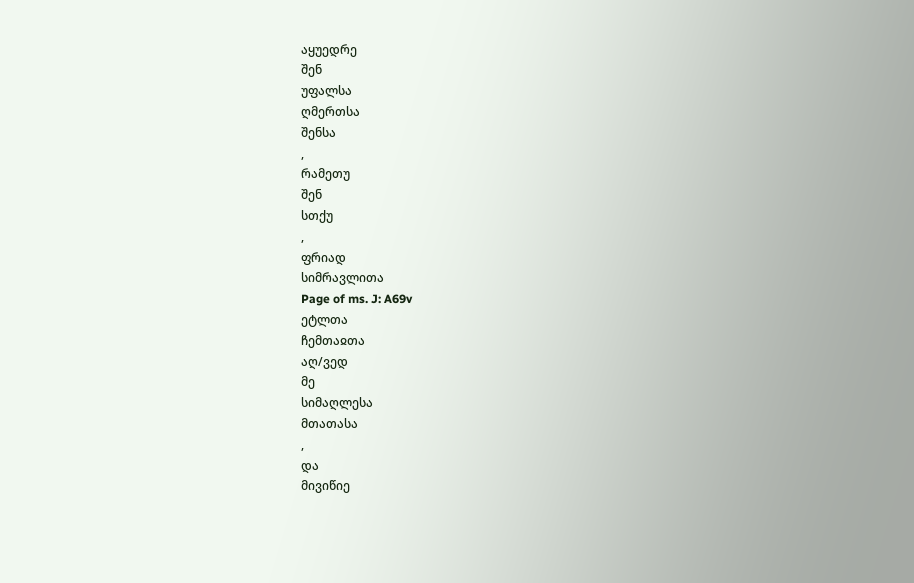აყუედრე
შენ
უფალსა
ღმერთსა
შენსა
,
რამეთუ
შენ
სთქუ
,
ფრიად
სიმრავლითა
Page of ms. J: A69v
ეტლთა
ჩემთაჲთა
აღ/ვედ
მე
სიმაღლესა
მთათასა
,
და
მივიწიე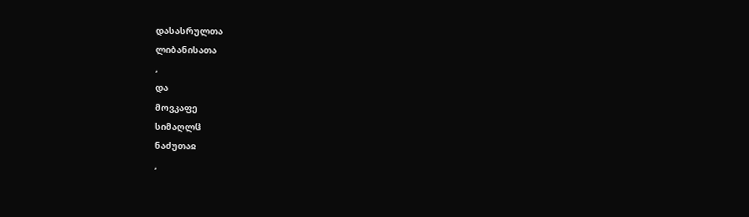დასასრულთა
ლიბანისათა
,
და
მოვკაფე
სიმაღლჱ
ნაძუთაჲ
,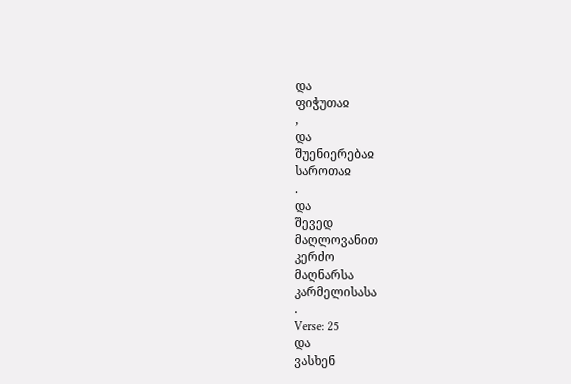და
ფიჭუთაჲ
,
და
შუენიერებაჲ
საროთაჲ
.
და
შევედ
მაღლოვანით
კერძო
მაღნარსა
კარმელისასა
.
Verse: 25
და
ვასხენ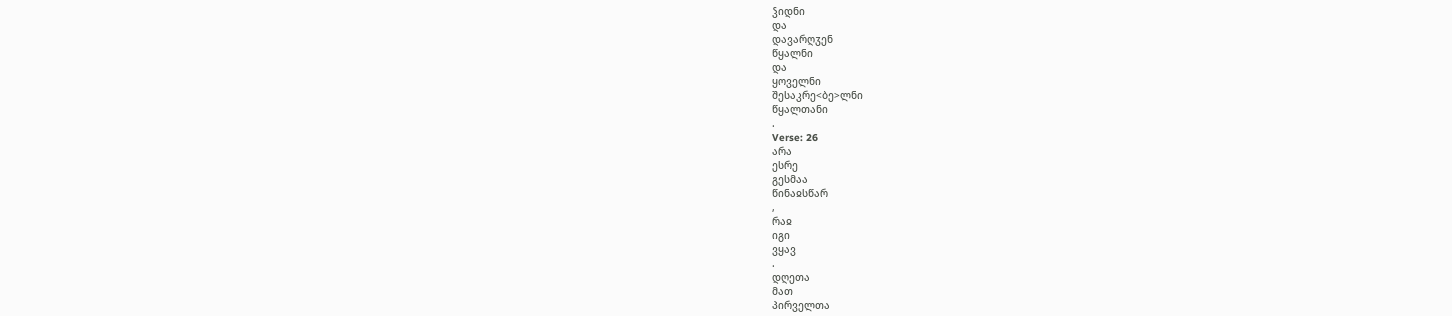ჴიდნი
და
დავარღჳენ
წყალნი
და
ყოველნი
შესაკრე<ბე>ლნი
წყალთანი
.
Verse: 26
არა
ესრე
გესმაა
წინაჲსწარ
,
რაჲ
იგი
ვყავ
.
დღეთა
მათ
პირველთა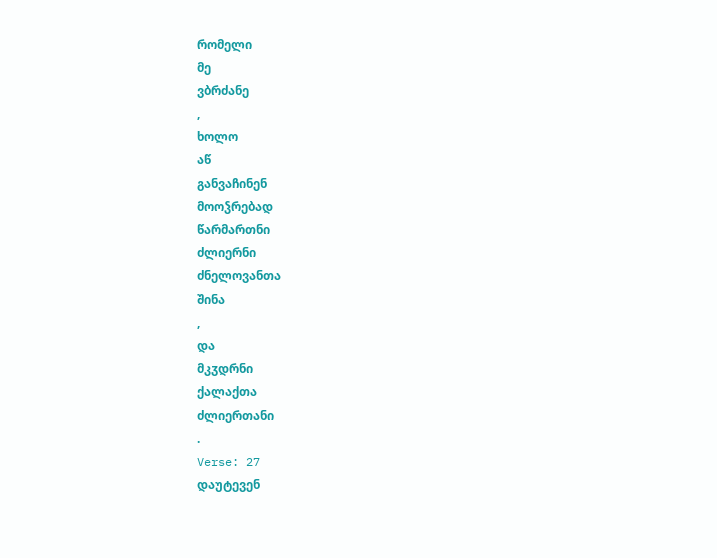რომელი
მე
ვბრძანე
,
ხოლო
აწ
განვაჩინენ
მოოჴრებად
წარმართნი
ძლიერნი
ძნელოვანთა
შინა
,
და
მკჳდრნი
ქალაქთა
ძლიერთანი
.
Verse: 27
დაუტევენ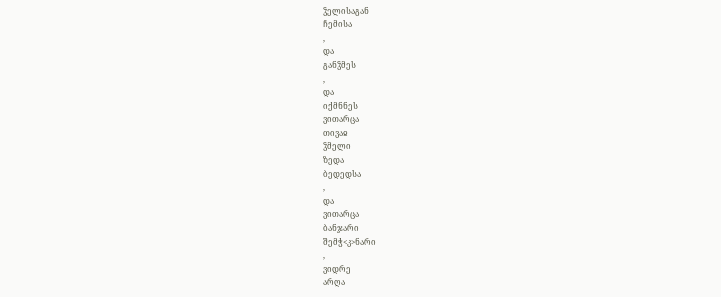ჴელისაგან
ჩემისა
,
და
განჴმეს
,
და
იქმნნეს
ვითარცა
თივაჲ
ჴმელი
ზედა
ბედედსა
,
და
ვითარცა
ბანჯარი
შემჭ<კ>ნარი
,
ვიდრე
არღა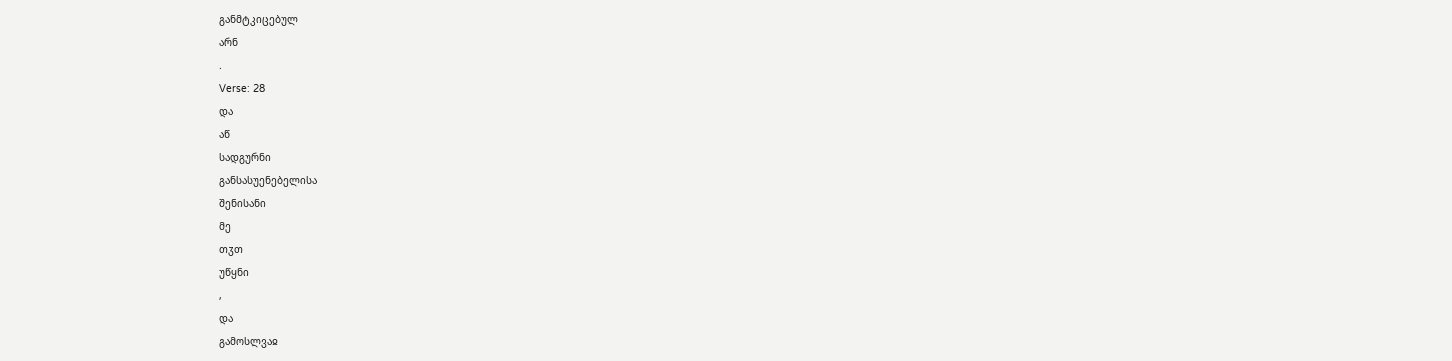განმტკიცებულ
არნ
.
Verse: 28
და
აწ
სადგურნი
განსასუენებელისა
შენისანი
მე
თჳთ
უწყნი
,
და
გამოსლვაჲ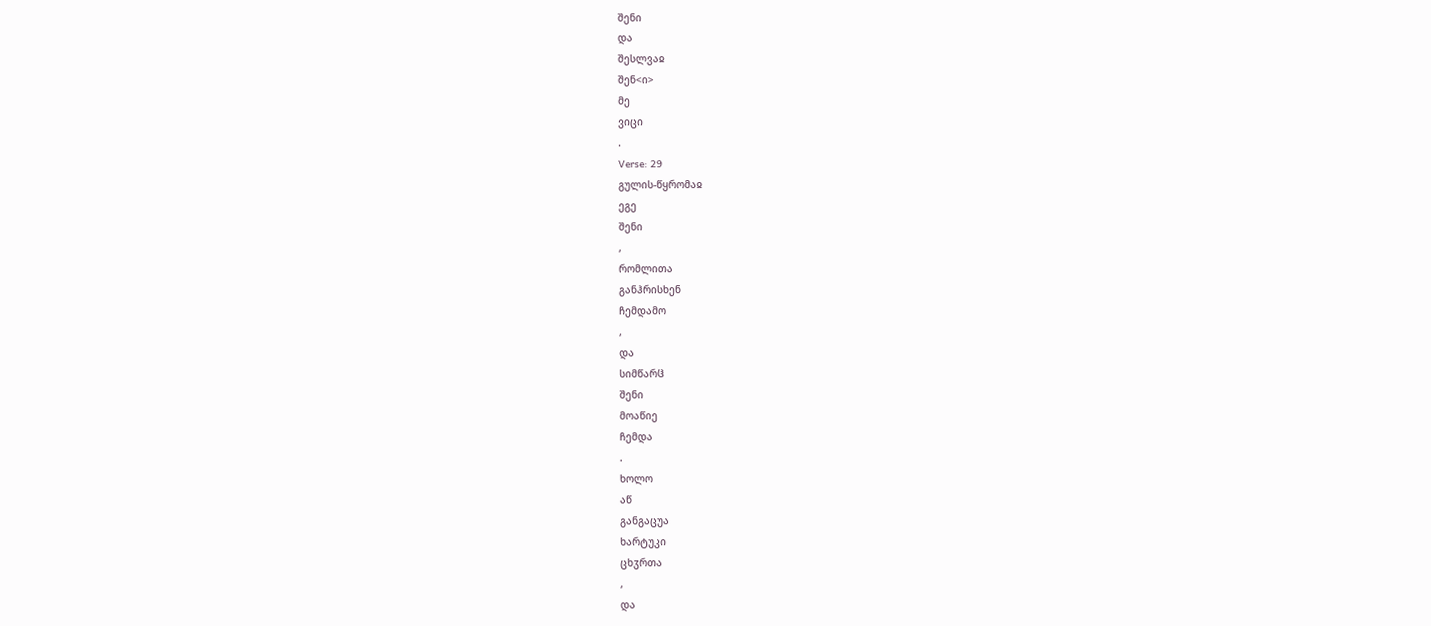შენი
და
შესლვაჲ
შენ<ი>
მე
ვიცი
.
Verse: 29
გულის-წყრომაჲ
ეგე
შენი
,
რომლითა
განჰრისხენ
ჩემდამო
,
და
სიმწარჱ
შენი
მოაწიე
ჩემდა
.
ხოლო
აწ
განგაცუა
ხარტუკი
ცხჳრთა
,
და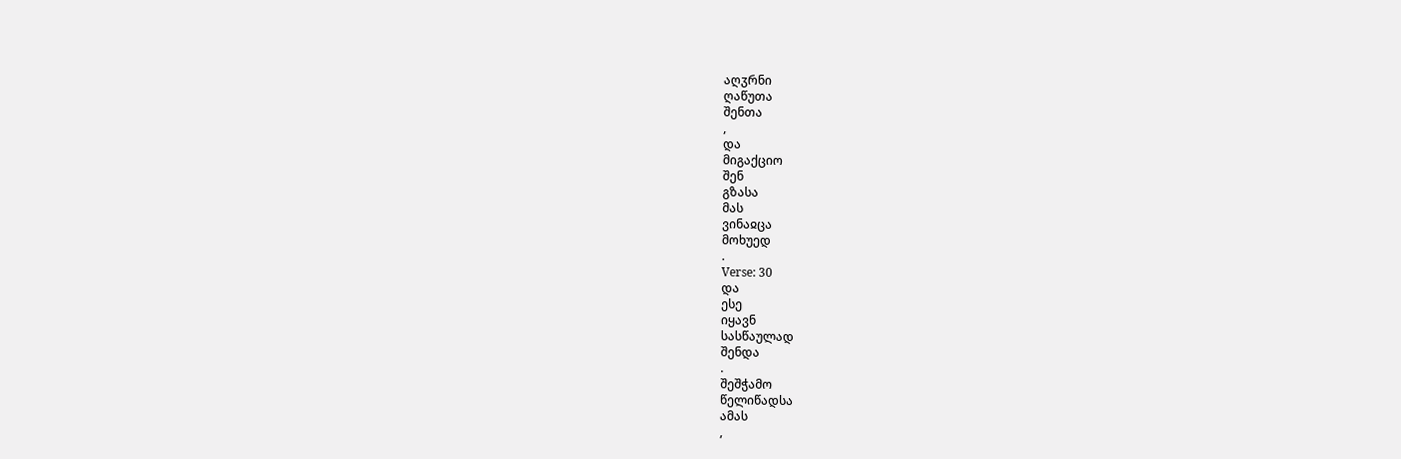აღჳრნი
ღაწუთა
შენთა
,
და
მიგაქციო
შენ
გზასა
მას
ვინაჲცა
მოხუედ
.
Verse: 30
და
ესე
იყავნ
სასწაულად
შენდა
.
შეშჭამო
წელიწადსა
ამას
,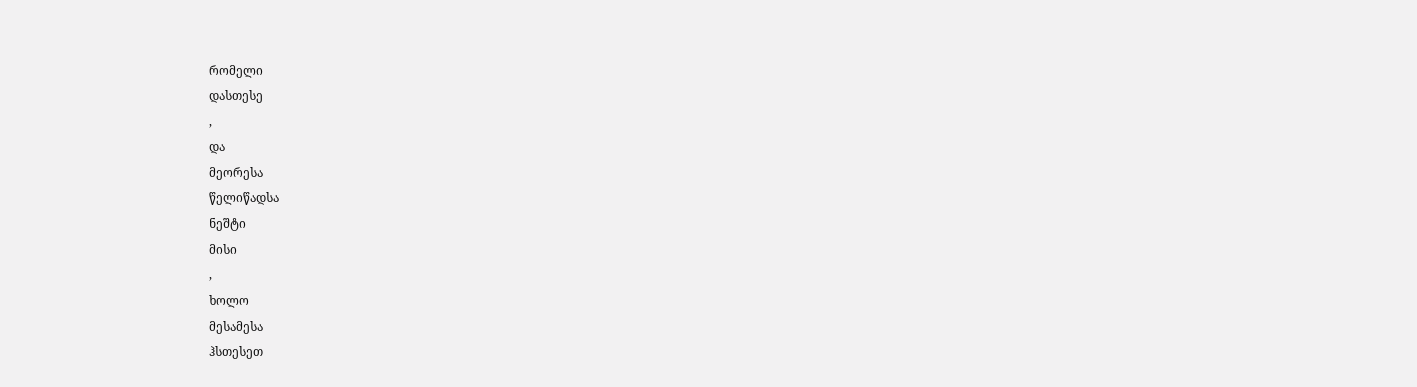რომელი
დასთესე
,
და
მეორესა
წელიწადსა
ნეშტი
მისი
,
ხოლო
მესამესა
ჰსთესეთ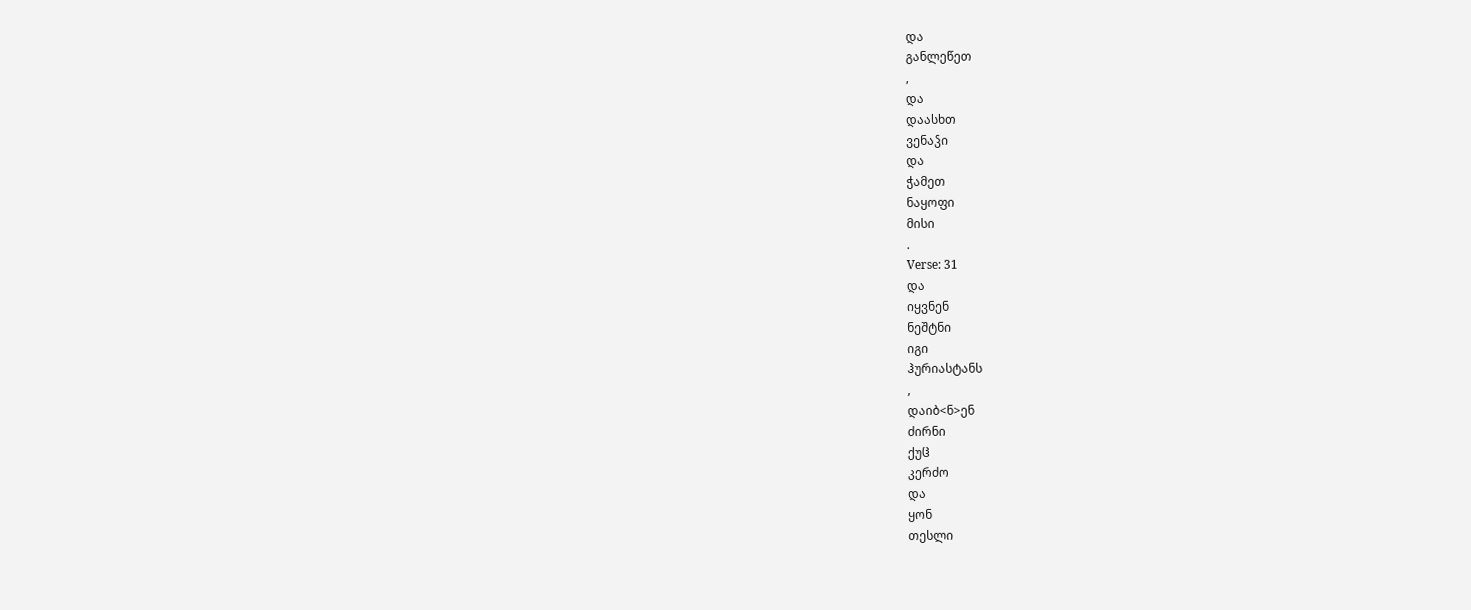და
განლეწეთ
,
და
დაასხთ
ვენაჴი
და
ჭამეთ
ნაყოფი
მისი
.
Verse: 31
და
იყვნენ
ნეშტნი
იგი
ჰურიასტანს
,
დაიბ<ნ>ენ
ძირნი
ქუჱ
კერძო
და
ყონ
თესლი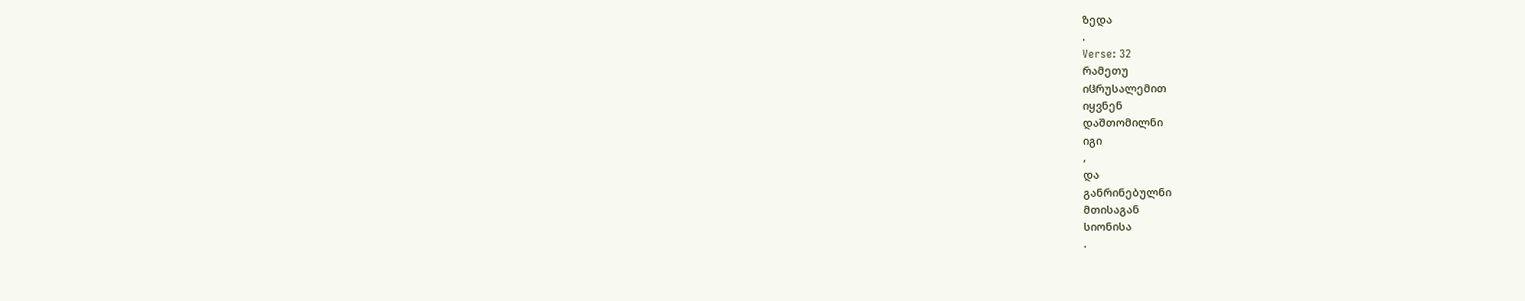ზედა
.
Verse: 32
რამეთუ
იჱრუსალემით
იყვნენ
დაშთომილნი
იგი
,
და
განრინებულნი
მთისაგან
სიონისა
.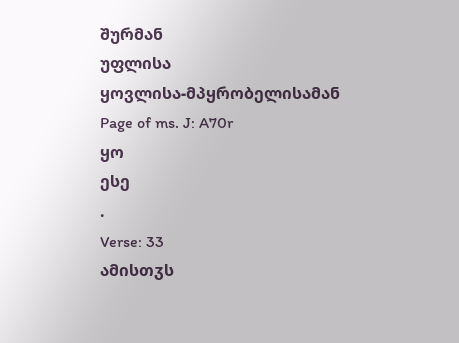შურმან
უფლისა
ყოვლისა-მპყრობელისამან
Page of ms. J: A70r
ყო
ესე
.
Verse: 33
ამისთჳს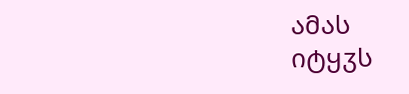ამას
იტყჳს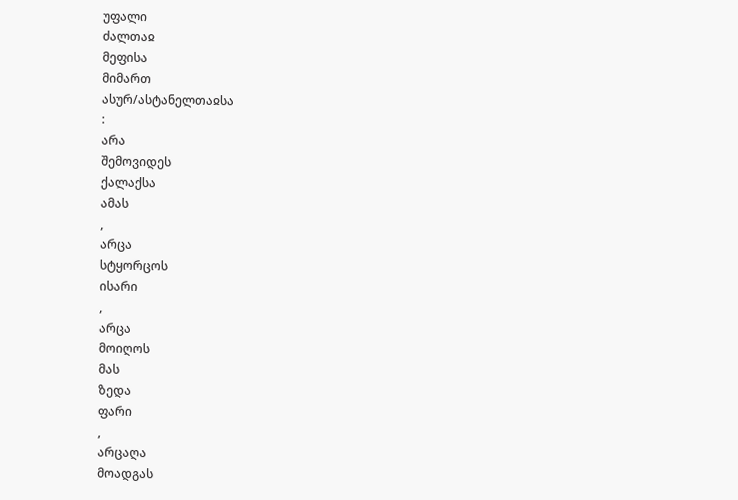უფალი
ძალთაჲ
მეფისა
მიმართ
ასურ/ასტანელთაჲსა
:
არა
შემოვიდეს
ქალაქსა
ამას
,
არცა
სტყორცოს
ისარი
,
არცა
მოიღოს
მას
ზედა
ფარი
,
არცაღა
მოადგას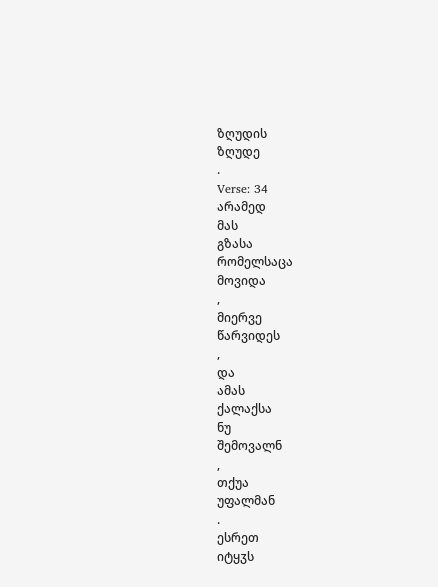ზღუდის
ზღუდე
.
Verse: 34
არამედ
მას
გზასა
რომელსაცა
მოვიდა
,
მიერვე
წარვიდეს
,
და
ამას
ქალაქსა
ნუ
შემოვალნ
,
თქუა
უფალმან
.
ესრეთ
იტყჳს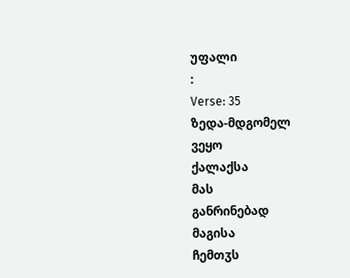უფალი
:
Verse: 35
ზედა-მდგომელ
ვეყო
ქალაქსა
მას
განრინებად
მაგისა
ჩემთჳს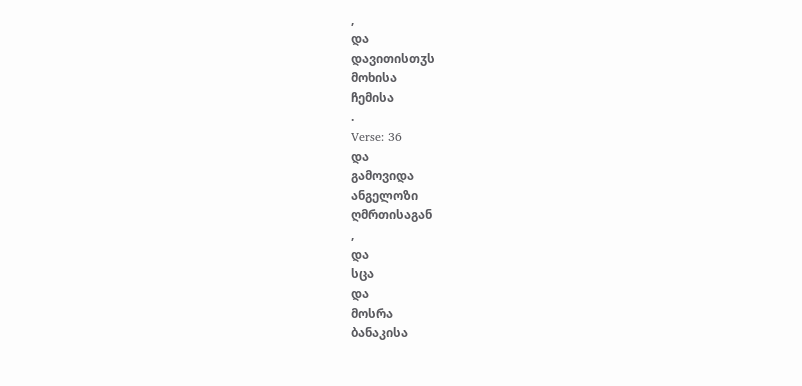,
და
დავითისთჳს
მოხისა
ჩემისა
.
Verse: 36
და
გამოვიდა
ანგელოზი
ღმრთისაგან
,
და
სცა
და
მოსრა
ბანაკისა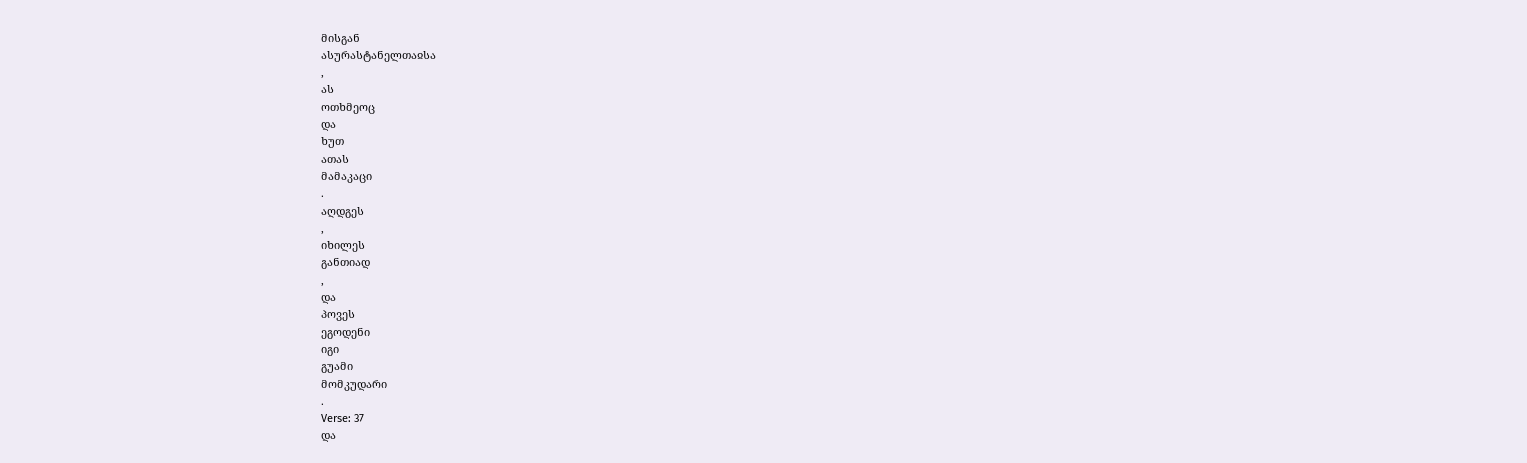მისგან
ასურასტანელთაჲსა
,
ას
ოთხმეოც
და
ხუთ
ათას
მამაკაცი
.
აღდგეს
,
იხილეს
განთიად
,
და
პოვეს
ეგოდენი
იგი
გუამი
მომკუდარი
.
Verse: 37
და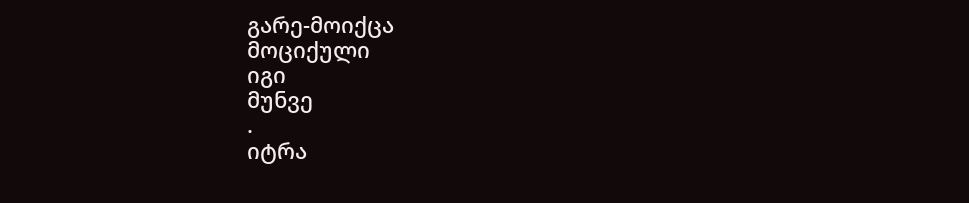გარე-მოიქცა
მოციქული
იგი
მუნვე
.
იტრა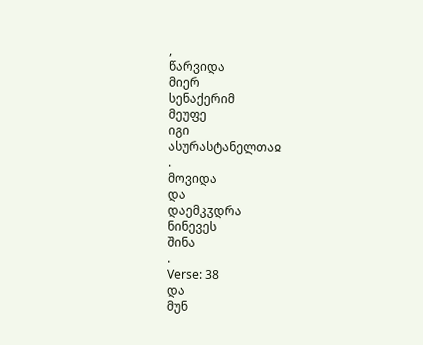,
წარვიდა
მიერ
სენაქერიმ
მეუფე
იგი
ასურასტანელთაჲ
.
მოვიდა
და
დაემკჳდრა
ნინევეს
შინა
.
Verse: 38
და
მუნ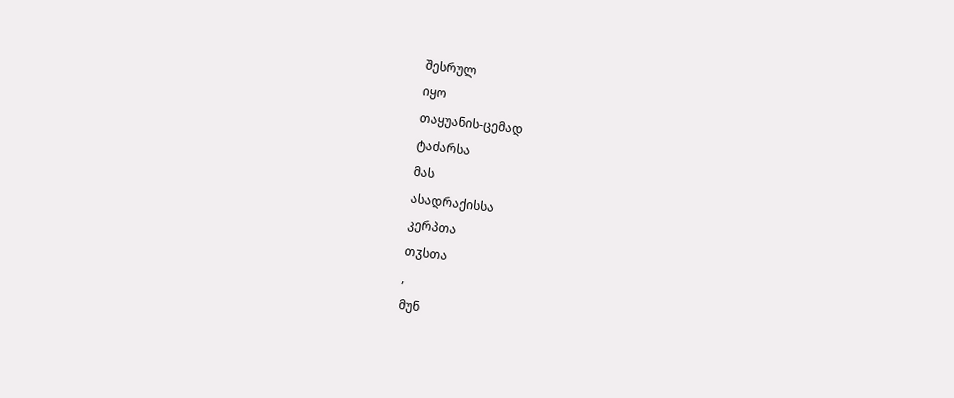შესრულ
იყო
თაყუანის-ცემად
ტაძარსა
მას
ასადრაქისსა
კერპთა
თჳსთა
,
მუნ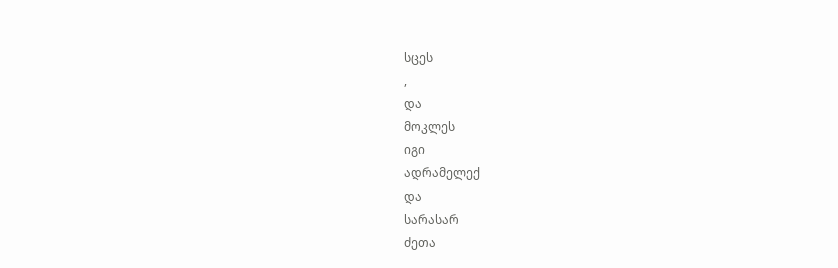სცეს
,
და
მოკლეს
იგი
ადრამელექ
და
სარასარ
ძეთა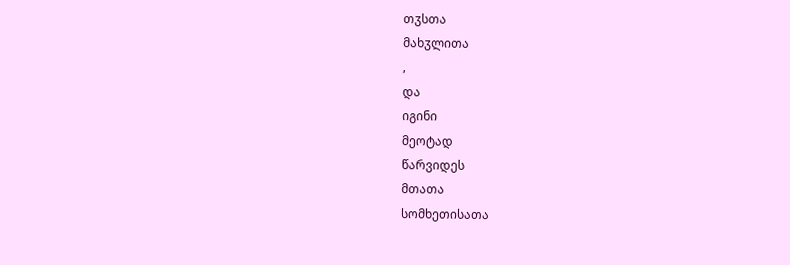თჳსთა
მახჳლითა
,
და
იგინი
მეოტად
წარვიდეს
მთათა
სომხეთისათა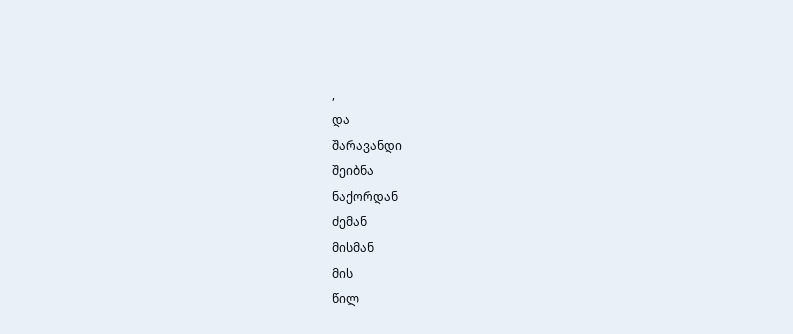,
და
შარავანდი
შეიბნა
ნაქორდან
ძემან
მისმან
მის
წილ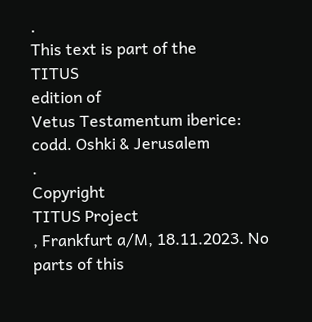.
This text is part of the
TITUS
edition of
Vetus Testamentum iberice: codd. Oshki & Jerusalem
.
Copyright
TITUS Project
, Frankfurt a/M, 18.11.2023. No parts of this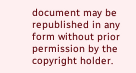document may be republished in any form without prior permission by the copyright holder.